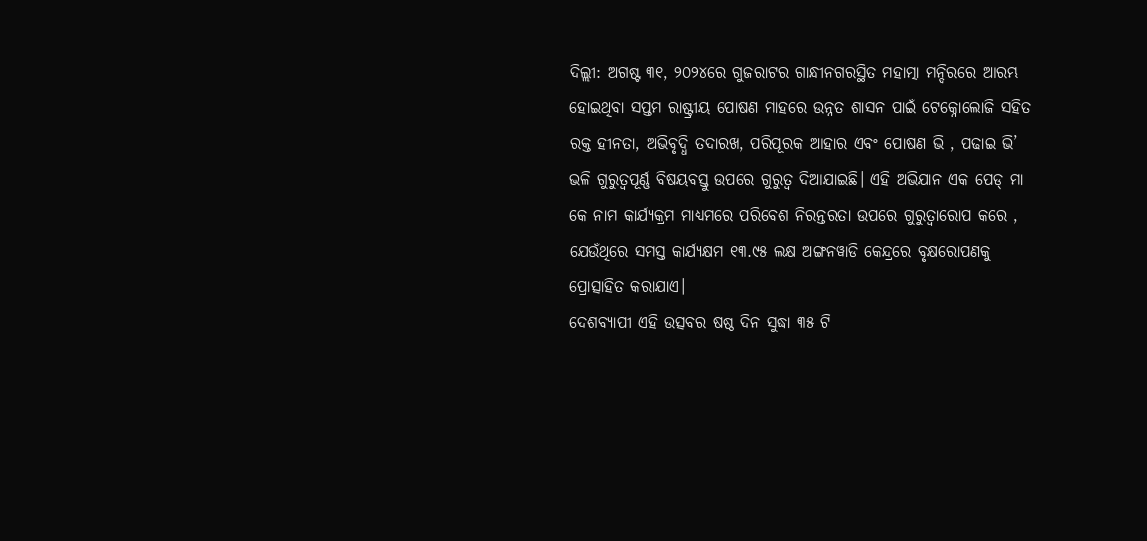ଦିଲ୍ଲୀ: ଅଗଷ୍ଟ ୩୧, ୨୦୨୪ରେ ଗୁଜରାଟର ଗାନ୍ଧୀନଗରସ୍ଥିତ ମହାତ୍ମା ମନ୍ଦିରରେ ଆରମ୍ଭ ହୋଇଥିବା ସପ୍ତମ ରାଷ୍ଟ୍ରୀୟ ପୋଷଣ ମାହରେ ଉନ୍ନତ ଶାସନ ପାଇଁ ଟେକ୍ନୋଲୋଜି ସହିତ ରକ୍ତ ହୀନତା, ଅଭିବୃଦ୍ଧି ତଦାରଖ, ପରିପୂରକ ଆହାର ଏବଂ ପୋଷଣ ଭି , ପଢାଇ ଭି’ ଭଳି ଗୁରୁତ୍ୱପୂର୍ଣ୍ଣ ବିଷୟବସ୍ତୁ ଉପରେ ଗୁରୁତ୍ୱ ଦିଆଯାଇଛି। ଏହି ଅଭିଯାନ ଏକ ପେଡ୍ ମା କେ ନାମ କାର୍ଯ୍ୟକ୍ରମ ମାଧ୍ୟମରେ ପରିବେଶ ନିରନ୍ତରତା ଉପରେ ଗୁରୁତ୍ୱାରୋପ କରେ , ଯେଉଁଥିରେ ସମସ୍ତ କାର୍ଯ୍ୟକ୍ଷମ ୧୩.୯୫ ଲକ୍ଷ ଅଙ୍ଗନୱାଡି କେନ୍ଦ୍ରରେ ବୃକ୍ଷରୋପଣକୁ ପ୍ରୋତ୍ସାହିତ କରାଯାଏ।
ଦେଶବ୍ୟାପୀ ଏହି ଉତ୍ସବର ଷଷ୍ଠ ଦିନ ସୁଦ୍ଧା ୩୫ ଟି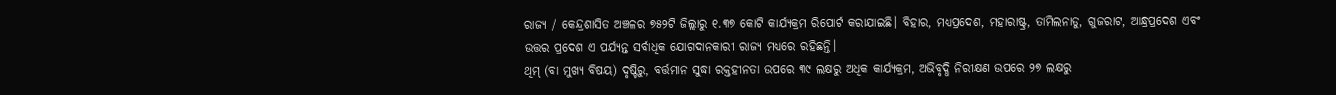ରାଜ୍ୟ / କେନ୍ଦ୍ରଶାସିତ ଅଞ୍ଚଳର ୭୫୨ଟି ଜିଲ୍ଲାରୁ ୧.୩୭ କୋଟି କାର୍ଯ୍ୟକ୍ରମ ରିପୋର୍ଟ କରାଯାଇଛି। ବିହାର, ମଧ୍ୟପ୍ରଦେଶ, ମହାରାଷ୍ଟ୍ର, ତାମିଲନାଡୁ, ଗୁଜରାଟ, ଆନ୍ଧ୍ରପ୍ରଦେଶ ଏବଂ ଉତ୍ତର ପ୍ରଦେଶ ଏ ପର୍ଯ୍ୟନ୍ତ ସର୍ବାଧିକ ଯୋଗଦାନକାରୀ ରାଜ୍ୟ ମଧ୍ୟରେ ରହିଛନ୍ତି।
ଥିମ୍ (ବା ମୁଖ୍ୟ ବିଷୟ) ଦୃଷ୍ଟିରୁ, ବର୍ତ୍ତମାନ ସୁଦ୍ଧା ରକ୍ତହୀନତା ଉପରେ ୩୯ ଲକ୍ଷରୁ ଅଧିକ କାର୍ଯ୍ୟକ୍ରମ, ଅଭିବୃଦ୍ଧି ନିରୀକ୍ଷଣ ଉପରେ ୨୭ ଲକ୍ଷରୁ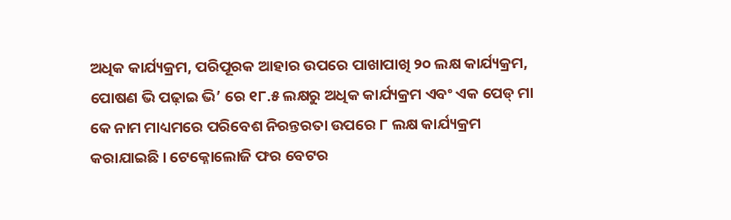ଅଧିକ କାର୍ଯ୍ୟକ୍ରମ, ପରିପୂରକ ଆହାର ଉପରେ ପାଖାପାଖି ୨୦ ଲକ୍ଷ କାର୍ଯ୍ୟକ୍ରମ, ପୋଷଣ ଭି ପଢ଼ାଇ ଭି’ ରେ ୧୮.୫ ଲକ୍ଷରୁ ଅଧିକ କାର୍ଯ୍ୟକ୍ରମ ଏବଂ ଏକ ପେଡ୍ ମା କେ ନାମ ମାଧ୍ୟମରେ ପରିବେଶ ନିରନ୍ତରତା ଉପରେ ୮ ଲକ୍ଷ କାର୍ଯ୍ୟକ୍ରମ କରାଯାଇଛି । ଟେକ୍ନୋଲୋଜି ଫର ବେଟର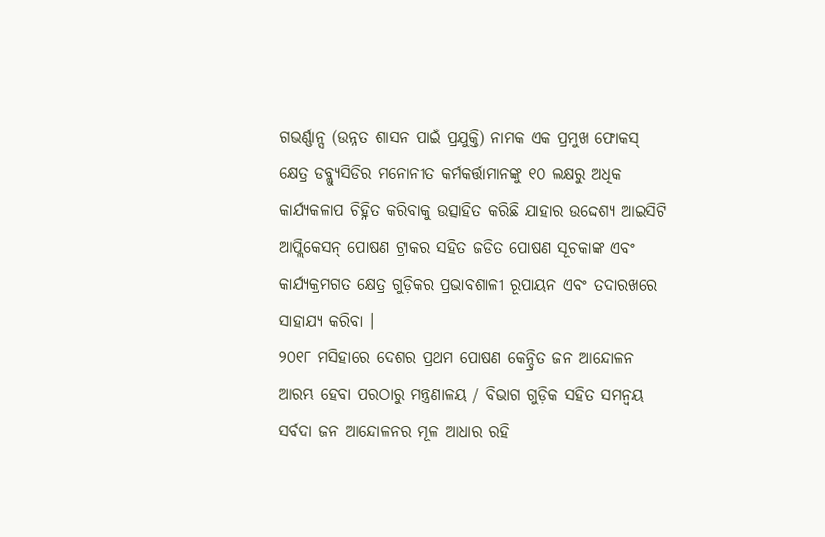ଗଭର୍ଣ୍ଣାନ୍ସ (ଉନ୍ନତ ଶାସନ ପାଇଁ ପ୍ରଯୁକ୍ତି) ନାମକ ଏକ ପ୍ରମୁଖ ଫୋକସ୍ କ୍ଷେତ୍ର ଡବ୍ଲ୍ୟୁସିଡିର ମନୋନୀତ କର୍ମକର୍ତ୍ତାମାନଙ୍କୁ ୧୦ ଲକ୍ଷରୁ ଅଧିକ କାର୍ଯ୍ୟକଳାପ ଚିହ୍ନିତ କରିବାକୁ ଉତ୍ସାହିତ କରିଛି ଯାହାର ଉଦ୍ଦେଶ୍ୟ ଆଇସିଟି ଆପ୍ଲିକେସନ୍ ପୋଷଣ ଟ୍ରାକର ସହିତ ଜଡିତ ପୋଷଣ ସୂଚକାଙ୍କ ଏବଂ କାର୍ଯ୍ୟକ୍ରମଗତ କ୍ଷେତ୍ର ଗୁଡ଼ିକର ପ୍ରଭାବଶାଳୀ ରୂପାୟନ ଏବଂ ତଦାରଖରେ ସାହାଯ୍ୟ କରିବା ।
୨୦୧୮ ମସିହାରେ ଦେଶର ପ୍ରଥମ ପୋଷଣ କେନ୍ଦ୍ରିତ ଜନ ଆନ୍ଦୋଳନ ଆରମ୍ଭ ହେବା ପରଠାରୁ ମନ୍ତ୍ରଣାଳୟ / ବିଭାଗ ଗୁଡ଼ିକ ସହିତ ସମନ୍ୱୟ ସର୍ବଦା ଜନ ଆନ୍ଦୋଳନର ମୂଳ ଆଧାର ରହି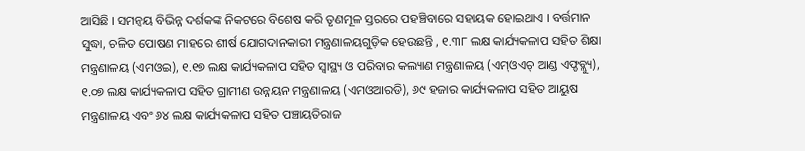ଆସିଛି । ସମନ୍ୱୟ ବିଭିନ୍ନ ଦର୍ଶକଙ୍କ ନିକଟରେ ବିଶେଷ କରି ତୃଣମୂଳ ସ୍ତରରେ ପହଞ୍ଚିବାରେ ସହାୟକ ହୋଇଥାଏ । ବର୍ତ୍ତମାନ ସୁଦ୍ଧା, ଚଳିତ ପୋଷଣ ମାହରେ ଶୀର୍ଷ ଯୋଗଦାନକାରୀ ମନ୍ତ୍ରଣାଳୟଗୁଡ଼ିକ ହେଉଛନ୍ତି , ୧.୩୮ ଲକ୍ଷ କାର୍ଯ୍ୟକଳାପ ସହିତ ଶିକ୍ଷା ମନ୍ତ୍ରଣାଳୟ (ଏମଓଇ), ୧.୧୭ ଲକ୍ଷ କାର୍ଯ୍ୟକଳାପ ସହିତ ସ୍ୱାସ୍ଥ୍ୟ ଓ ପରିବାର କଲ୍ୟାଣ ମନ୍ତ୍ରଣାଳୟ (ଏମ୍ଓଏଚ୍ ଆଣ୍ଡ ଏଫ୍ଡବ୍ଲ୍ୟୁ), ୧.୦୭ ଲକ୍ଷ କାର୍ଯ୍ୟକଳାପ ସହିତ ଗ୍ରାମୀଣ ଉନ୍ନୟନ ମନ୍ତ୍ରଣାଳୟ (ଏମଓଆରଡି), ୬୯ ହଜାର କାର୍ଯ୍ୟକଳାପ ସହିତ ଆୟୁଷ ମନ୍ତ୍ରଣାଳୟ ଏବଂ ୬୪ ଲକ୍ଷ କାର୍ଯ୍ୟକଳାପ ସହିତ ପଞ୍ଚାୟତିରାଜ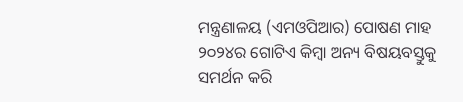ମନ୍ତ୍ରଣାଳୟ (ଏମଓପିଆର) ପୋଷଣ ମାହ ୨୦୨୪ର ଗୋଟିଏ କିମ୍ବା ଅନ୍ୟ ବିଷୟବସ୍ତୁକୁ ସମର୍ଥନ କରି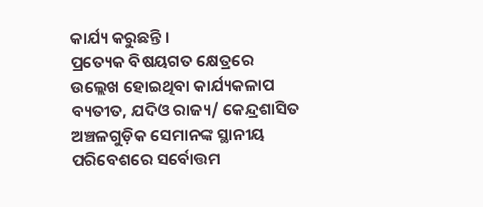କାର୍ଯ୍ୟ କରୁଛନ୍ତି ।
ପ୍ରତ୍ୟେକ ବିଷୟଗତ କ୍ଷେତ୍ରରେ ଉଲ୍ଲେଖ ହୋଇଥିବା କାର୍ଯ୍ୟକଳାପ ବ୍ୟତୀତ, ଯଦିଓ ରାଜ୍ୟ/ କେନ୍ଦ୍ରଶାସିତ ଅଞ୍ଚଳଗୁଡ଼ିକ ସେମାନଙ୍କ ସ୍ଥାନୀୟ ପରିବେଶରେ ସର୍ବୋତ୍ତମ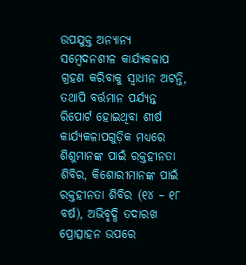ଉପଯୁକ୍ତ ଅନ୍ୟାନ୍ୟ ସମ୍ବେଦନଶୀଳ କାର୍ଯ୍ୟକଳାପ ଗ୍ରହଣ କରିବାକୁ ସ୍ୱାଧୀନ ଅଟନ୍ତି, ତଥାପି ବର୍ତ୍ତମାନ ପର୍ଯ୍ୟନ୍ତ ରିପୋର୍ଟ ହୋଇଥିବା ଶୀର୍ଷ କାର୍ଯ୍ୟକଳାପଗୁଡ଼ିକ ମଧ୍ୟରେ ଶିଶୁମାନଙ୍କ ପାଇଁ ରକ୍ତହୀନତା ଶିବିର, କିଶୋରୀମାନଙ୍କ ପାଇଁ ରକ୍ତହୀନତା ଶିବିର (୧୪ – ୧୮ ବର୍ଷ), ଅଭିବୃଦ୍ଧି ତଦାରଖ ପ୍ରୋତ୍ସାହନ ଉପରେ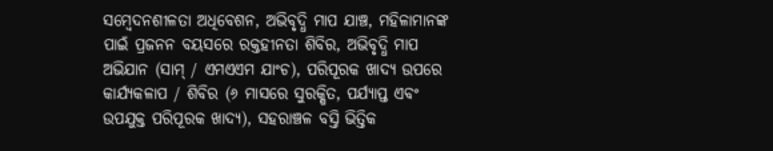ସମ୍ବେଦନଶୀଳତା ଅଧିବେଶନ, ଅଭିବୃଦ୍ଧି ମାପ ଯାଞ୍ଚ, ମହିଳାମାନଙ୍କ ପାଇଁ ପ୍ରଜନନ ବୟସରେ ରକ୍ତହୀନତା ଶିବିର, ଅଭିବୃଦ୍ଧି ମାପ ଅଭିଯାନ (ସାମ୍ / ଏମଏଏମ ଯାଂଚ), ପରିପୂରକ ଖାଦ୍ୟ ଉପରେ କାର୍ଯ୍ୟକଳାପ / ଶିବିର (୬ ମାସରେ ସୁରକ୍ଷିତ, ପର୍ଯ୍ୟାପ୍ତ ଏବଂ ଉପଯୁକ୍ତ ପରିପୂରକ ଖାଦ୍ୟ), ସହରାଞ୍ଚଳ ବସ୍ତି ଭିତ୍ତିକ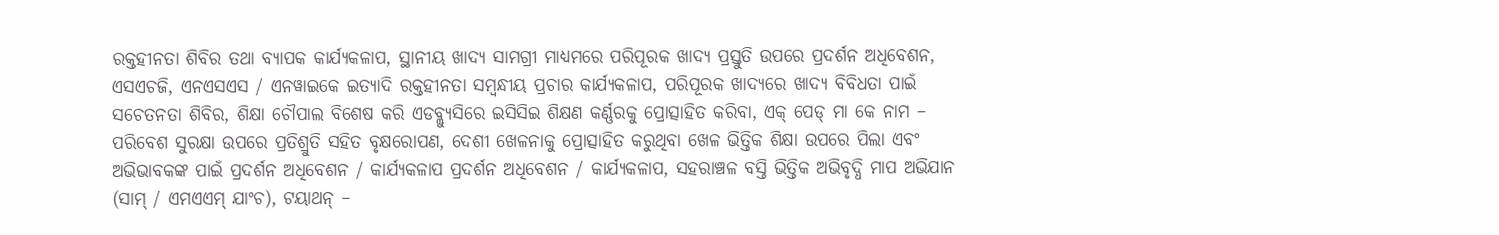ରକ୍ତହୀନତା ଶିବିର ତଥା ବ୍ୟାପକ କାର୍ଯ୍ୟକଳାପ, ସ୍ଥାନୀୟ ଖାଦ୍ୟ ସାମଗ୍ରୀ ମାଧ୍ୟମରେ ପରିପୂରକ ଖାଦ୍ୟ ପ୍ରସ୍ତୁତି ଉପରେ ପ୍ରଦର୍ଶନ ଅଧିବେଶନ, ଏସଏଚଜି, ଏନଏସଏସ / ଏନୱାଇକେ ଇତ୍ୟାଦି ରକ୍ତହୀନତା ସମ୍ବନ୍ଧୀୟ ପ୍ରଚାର କାର୍ଯ୍ୟକଳାପ, ପରିପୂରକ ଖାଦ୍ୟରେ ଖାଦ୍ୟ ବିବିଧତା ପାଇଁ ସଚେତନତା ଶିବିର, ଶିକ୍ଷା ଚୌପାଲ ବିଶେଷ କରି ଏଡବ୍ଲ୍ୟୁସିରେ ଇସିସିଇ ଶିକ୍ଷଣ କର୍ଣ୍ଣରକୁ ପ୍ରୋତ୍ସାହିତ କରିବା, ଏକ୍ ପେଡ୍ ମା କେ ନାମ – ପରିବେଶ ସୁରକ୍ଷା ଉପରେ ପ୍ରତିଶ୍ରୁତି ସହିତ ବୃକ୍ଷରୋପଣ, ଦେଶୀ ଖେଳନାକୁ ପ୍ରୋତ୍ସାହିତ କରୁଥିବା ଖେଳ ଭିତ୍ତିକ ଶିକ୍ଷା ଉପରେ ପିଲା ଏବଂ ଅଭିଭାବକଙ୍କ ପାଇଁ ପ୍ରଦର୍ଶନ ଅଧିବେଶନ / କାର୍ଯ୍ୟକଳାପ ପ୍ରଦର୍ଶନ ଅଧିବେଶନ / କାର୍ଯ୍ୟକଳାପ, ସହରାଞ୍ଚଳ ବସ୍ତି ଭିତ୍ତିକ ଅଭିବୃଦ୍ଧି ମାପ ଅଭିଯାନ (ସାମ୍ / ଏମଏଏମ୍ ଯାଂଚ), ଟୟାଥନ୍ –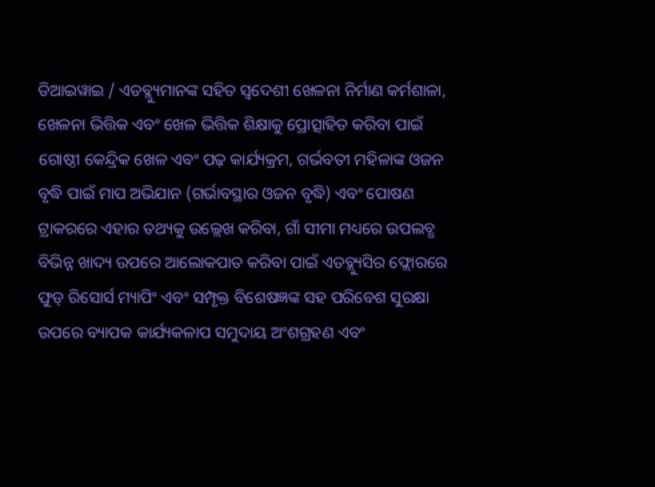ଡିଆଇୱାଇ / ଏଡବ୍ଲ୍ୟୁମାନଙ୍କ ସହିତ ସ୍ୱଦେଶୀ ଖେଳନା ନିର୍ମାଣ କର୍ମଶାଳା, ଖେଳନା ଭିତ୍ତିକ ଏବଂ ଖେଳ ଭିତ୍ତିକ ଶିକ୍ଷାକୁ ପ୍ରୋତ୍ସାହିତ କରିବା ପାଇଁ ଗୋଷ୍ଠୀ କେନ୍ଦ୍ରିକ ଖେଳ ଏବଂ ପଢ଼ କାର୍ଯ୍ୟକ୍ରମ, ଗର୍ଭବତୀ ମହିଳାଙ୍କ ଓଜନ ବୃଦ୍ଧି ପାଇଁ ମାପ ଅଭିଯାନ (ଗର୍ଭାବସ୍ଥାର ଓଜନ ବୃଦ୍ଧି) ଏବଂ ପୋଷଣ ଟ୍ରାକରରେ ଏହାର ତଥ୍ୟକୁ ଉଲ୍ଲେଖ କରିବା, ଗାଁ ସୀମା ମଧ୍ୟରେ ଉପଲବ୍ଧ ବିଭିନ୍ନ ଖାଦ୍ୟ ଉପରେ ଆଲୋକପାତ କରିବା ପାଇଁ ଏଡବ୍ଲ୍ୟୁସିର ଫ୍ଲୋରରେ ଫୁଡ୍ ରିସୋର୍ସ ମ୍ୟାପିଂ ଏବଂ ସମ୍ପୃକ୍ତ ବିଶେଷଜ୍ଞଙ୍କ ସହ ପରିବେଶ ସୁରକ୍ଷା ଉପରେ ବ୍ୟାପକ କାର୍ଯ୍ୟକଳାପ ସମୁଦାୟ ଅଂଶଗ୍ରହଣ ଏବଂ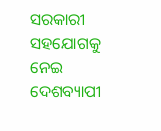ସରକାରୀ ସହଯୋଗକୁ ନେଇ ଦେଶବ୍ୟାପୀ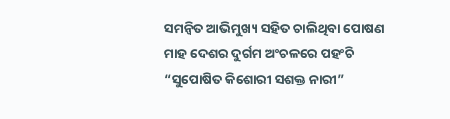ସମନ୍ୱିତ ଆଭିମୁଖ୍ୟ ସହିତ ଚାଲିଥିବା ପୋଷଣ ମାହ ଦେଶର ଦୁର୍ଗମ ଅଂଚଳରେ ପହଂଚି “ସୁପୋଷିତ କିଶୋରୀ ସଶକ୍ତ ନାରୀ”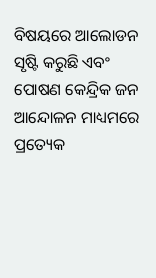ବିଷୟରେ ଆଲୋଡନ ସୃଷ୍ଟି କରୁଛି ଏବଂ ପୋଷଣ କେନ୍ଦ୍ରିକ ଜନ ଆନ୍ଦୋଳନ ମାଧ୍ୟମରେ ପ୍ରତ୍ୟେକ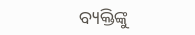ବ୍ୟକ୍ତିଙ୍କୁ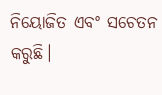ନିୟୋଜିତ ଏବଂ ସଚେତନ କରୁଛି।